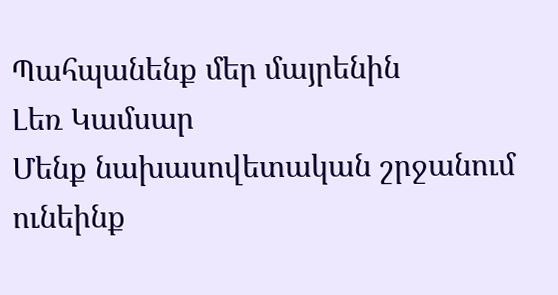Պահպանենք մեր մայրենին
Լեռ Կամսար
Մենք նախասովետական շրջանում ունեինք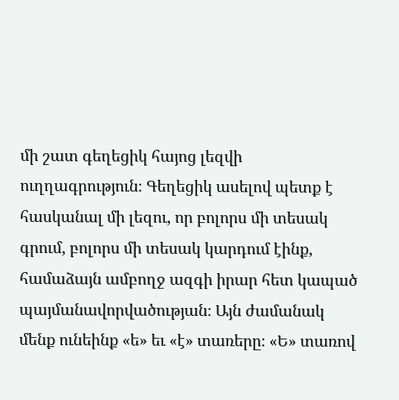մի շատ գեղեցիկ հայոց լեզվի ուղղագրություն։ Գեղեցիկ ասելով պետք է հասկանալ մի լեզու, որ բոլորս մի տեսակ գրում, բոլորս մի տեսակ կարդում էինք, համաձայն ամբողջ ազգի իրար հետ կապած պայմանավորվածության։ Այն ժամանակ մենք ունեինք «ե» եւ «է» տառերը։ «Ե» տառով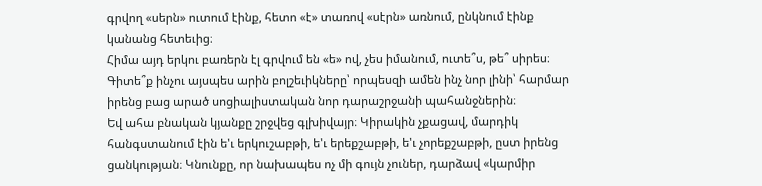գրվող «սերն» ուտում էինք, հետո «է» տառով «սէրն» առնում, ընկնում էինք կանանց հետեւից։
Հիմա այդ երկու բառերն էլ գրվում են «ե» ով, չես իմանում, ուտե՞ս, թե՞ սիրես։
Գիտե՞ք ինչու այսպես արին բոլշեւիկները՝ որպեսզի ամեն ինչ նոր լինի՝ հարմար իրենց բաց արած սոցիալիստական նոր դարաշրջանի պահանջներին։
Եվ ահա բնական կյանքը շրջվեց գլխիվայր։ Կիրակին չքացավ, մարդիկ հանգստանում էին ե'ւ երկուշաբթի, ե'ւ երեքշաբթի, ե'ւ չորեքշաբթի, ըստ իրենց ցանկության։ Կնունքը, որ նախապես ոչ մի գույն չուներ, դարձավ «կարմիր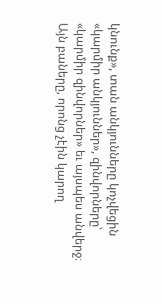կնունք», տան անկյունները կոչվեցին «կարմիր անկյուններ», զինվորները՝ «կարմիր զինվորներ» եւ այսպես անվերջ։
Այն բաները, որոնց չէին կարող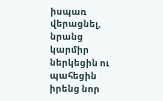իսպառ վերացնել, նրանց կարմիր ներկեցին ու պահեցին իրենց նոր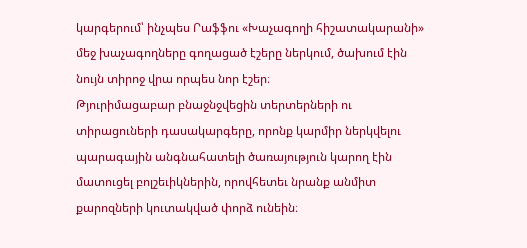կարգերում՝ ինչպես Րաֆֆու «Խաչագողի հիշատակարանի» մեջ խաչագողները գողացած էշերը ներկում, ծախում էին նույն տիրոջ վրա որպես նոր էշեր։
Թյուրիմացաբար բնաջնջվեցին տերտերների ու տիրացուների դասակարգերը, որոնք կարմիր ներկվելու պարագային անգնահատելի ծառայություն կարող էին մատուցել բոլշեւիկներին, որովհետեւ նրանք անմիտ քարոզների կուտակված փորձ ունեին։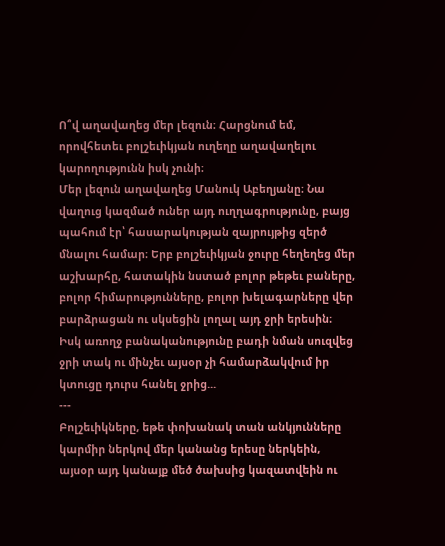Ո՞վ աղավաղեց մեր լեզուն։ Հարցնում եմ, որովհետեւ բոլշեւիկյան ուղեղը աղավաղելու կարողությունն իսկ չունի։
Մեր լեզուն աղավաղեց Մանուկ Աբեղյանը։ Նա վաղուց կազմած ուներ այդ ուղղագրությունը, բայց պահում էր՝ հասարակության զայրույթից զերծ մնալու համար։ Երբ բոլշեւիկյան ջուրը հեղեղեց մեր աշխարհը, հատակին նստած բոլոր թեթեւ բաները, բոլոր հիմարությունները, բոլոր խելագարները վեր բարձրացան ու սկսեցին լողալ այդ ջրի երեսին։
Իսկ առողջ բանականությունը բադի նման սուզվեց ջրի տակ ու մինչեւ այսօր չի համարձակվում իր կտուցը դուրս հանել ջրից...
---
Բոլշեւիկները, եթե փոխանակ տան անկյունները կարմիր ներկով մեր կանանց երեսը ներկեին, այսօր այդ կանայք մեծ ծախսից կազատվեին ու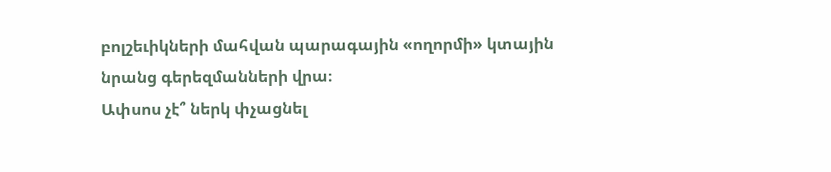բոլշեւիկների մահվան պարագային «ողորմի» կտային նրանց գերեզմանների վրա։
Ափսոս չէ՞ ներկ փչացնել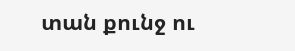տան քունջ ու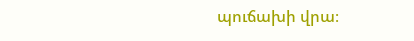պուճախի վրա։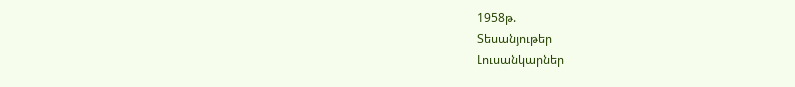1958թ.
Տեսանյութեր
Լուսանկարներ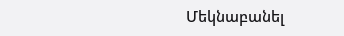Մեկնաբանել